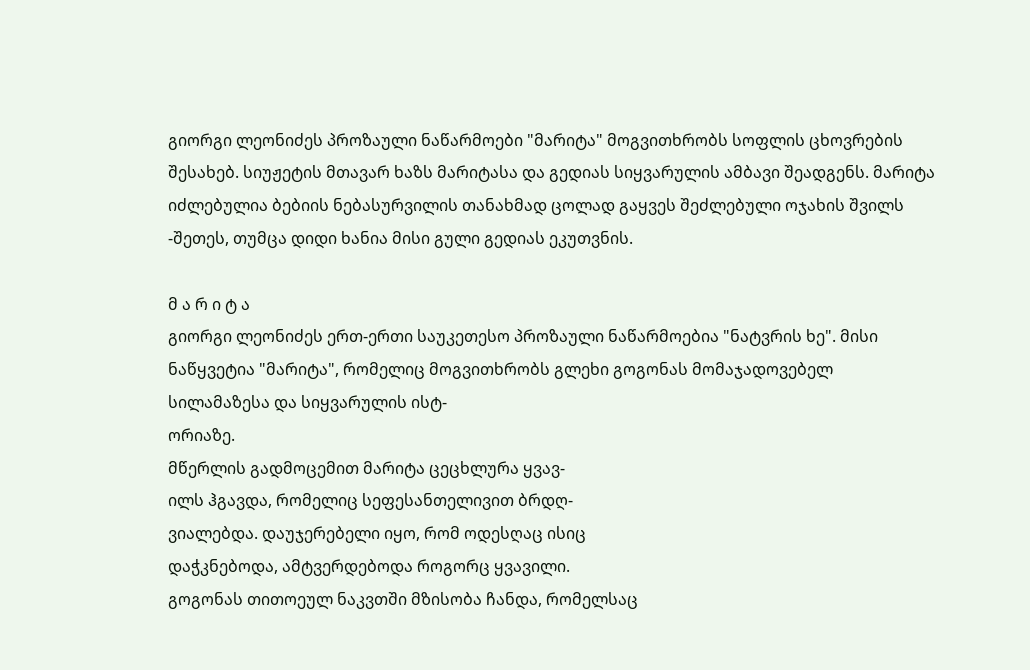გიორგი ლეონიძეს პროზაული ნაწარმოები "მარიტა" მოგვითხრობს სოფლის ცხოვრების შესახებ. სიუჟეტის მთავარ ხაზს მარიტასა და გედიას სიყვარულის ამბავი შეადგენს. მარიტა იძლებულია ბებიის ნებასურვილის თანახმად ცოლად გაყვეს შეძლებული ოჯახის შვილს -შეთეს, თუმცა დიდი ხანია მისი გული გედიას ეკუთვნის.

მ ა რ ი ტ ა
გიორგი ლეონიძეს ერთ-ერთი საუკეთესო პროზაული ნაწარმოებია "ნატვრის ხე". მისი ნაწყვეტია "მარიტა", რომელიც მოგვითხრობს გლეხი გოგონას მომაჯადოვებელ სილამაზესა და სიყვარულის ისტ-
ორიაზე.
მწერლის გადმოცემით მარიტა ცეცხლურა ყვავ-
ილს ჰგავდა, რომელიც სეფესანთელივით ბრდღ-
ვიალებდა. დაუჯერებელი იყო, რომ ოდესღაც ისიც
დაჭკნებოდა, ამტვერდებოდა როგორც ყვავილი.
გოგონას თითოეულ ნაკვთში მზისობა ჩანდა, რომელსაც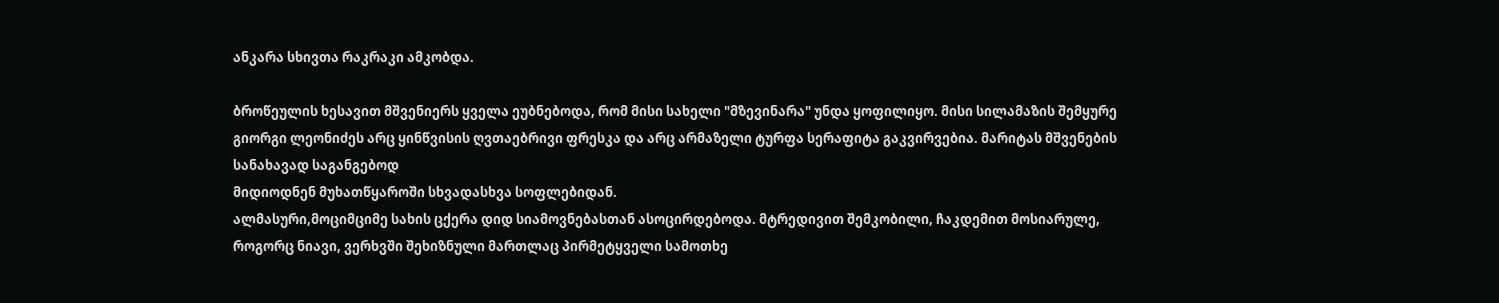ანკარა სხივთა რაკრაკი ამკობდა.

ბროწეულის ხესავით მშვენიერს ყველა ეუბნებოდა, რომ მისი სახელი "მზევინარა" უნდა ყოფილიყო. მისი სილამაზის შემყურე გიორგი ლეონიძეს არც ყინწვისის ღვთაებრივი ფრესკა და არც არმაზელი ტურფა სერაფიტა გაკვირვებია. მარიტას მშვენების სანახავად საგანგებოდ
მიდიოდნენ მუხათწყაროში სხვადასხვა სოფლებიდან.
ალმასური,მოციმციმე სახის ცქერა დიდ სიამოვნებასთან ასოცირდებოდა. მტრედივით შემკობილი, ჩაკდემით მოსიარულე, როგორც ნიავი, ვერხვში შეხიზნული მართლაც პირმეტყველი სამოთხე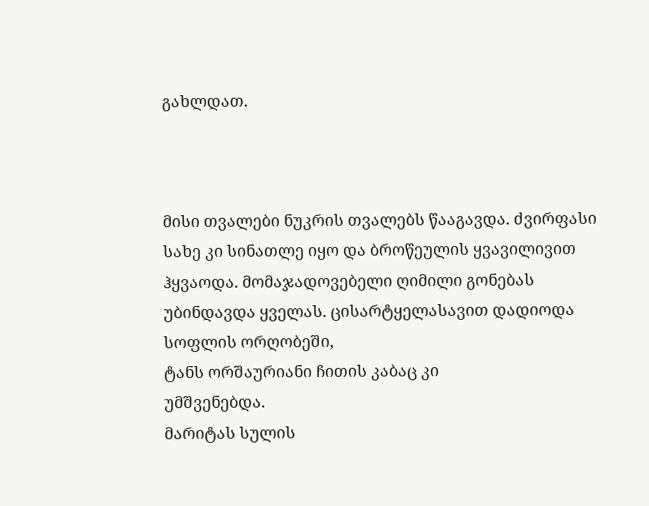გახლდათ.



მისი თვალები ნუკრის თვალებს წააგავდა. ძვირფასი სახე კი სინათლე იყო და ბროწეულის ყვავილივით ჰყვაოდა. მომაჯადოვებელი ღიმილი გონებას უბინდავდა ყველას. ცისარტყელასავით დადიოდა სოფლის ორღობეში,
ტანს ორშაურიანი ჩითის კაბაც კი
უმშვენებდა.
მარიტას სულის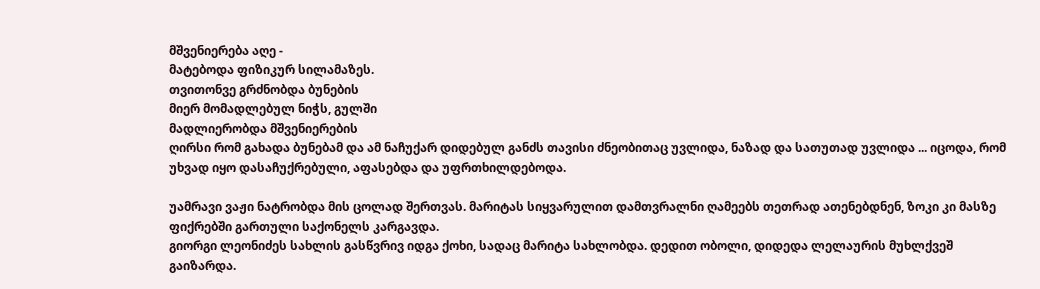მშვენიერება აღე -
მატებოდა ფიზიკურ სილამაზეს.
თვითონვე გრძნობდა ბუნების
მიერ მომადლებულ ნიჭს, გულში
მადლიერობდა მშვენიერების
ღირსი რომ გახადა ბუნებამ და ამ ნაჩუქარ დიდებულ განძს თავისი ძნეობითაც უვლიდა, ნაზად და სათუთად უვლიდა ... იცოდა, რომ უხვად იყო დასაჩუქრებული, აფასებდა და უფრთხილდებოდა.

უამრავი ვაჟი ნატრობდა მის ცოლად შერთვას. მარიტას სიყვარულით დამთვრალნი ღამეებს თეთრად ათენებდნენ, ზოკი კი მასზე ფიქრებში გართული საქონელს კარგავდა.
გიორგი ლეონიძეს სახლის გასწვრივ იდგა ქოხი, სადაც მარიტა სახლობდა. დედით ობოლი, დიდედა ლელაურის მუხლქვეშ გაიზარდა.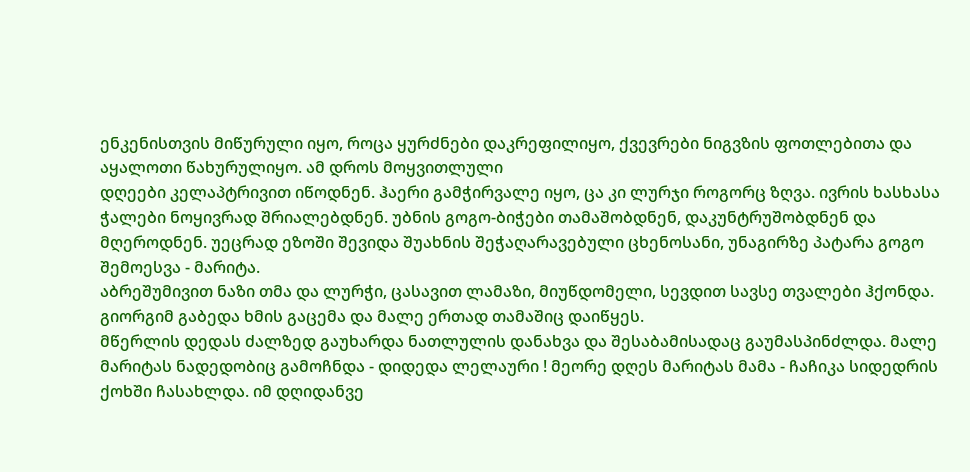ენკენისთვის მიწურული იყო, როცა ყურძნები დაკრეფილიყო, ქვევრები ნიგვზის ფოთლებითა და აყალოთი წახურულიყო. ამ დროს მოყვითლული
დღეები კელაპტრივით იწოდნენ. ჰაერი გამჭირვალე იყო, ცა კი ლურჯი როგორც ზღვა. ივრის ხასხასა ჭალები ნოყივრად შრიალებდნენ. უბნის გოგო-ბიჭები თამაშობდნენ, დაკუნტრუშობდნენ და მღეროდნენ. უეცრად ეზოში შევიდა შუახნის შეჭაღარავებული ცხენოსანი, უნაგირზე პატარა გოგო შემოესვა - მარიტა.
აბრეშუმივით ნაზი თმა და ლურჭი, ცასავით ლამაზი, მიუწდომელი, სევდით სავსე თვალები ჰქონდა. გიორგიმ გაბედა ხმის გაცემა და მალე ერთად თამაშიც დაიწყეს.
მწერლის დედას ძალზედ გაუხარდა ნათლულის დანახვა და შესაბამისადაც გაუმასპინძლდა. მალე მარიტას ნადედობიც გამოჩნდა - დიდედა ლელაური ! მეორე დღეს მარიტას მამა - ჩაჩიკა სიდედრის ქოხში ჩასახლდა. იმ დღიდანვე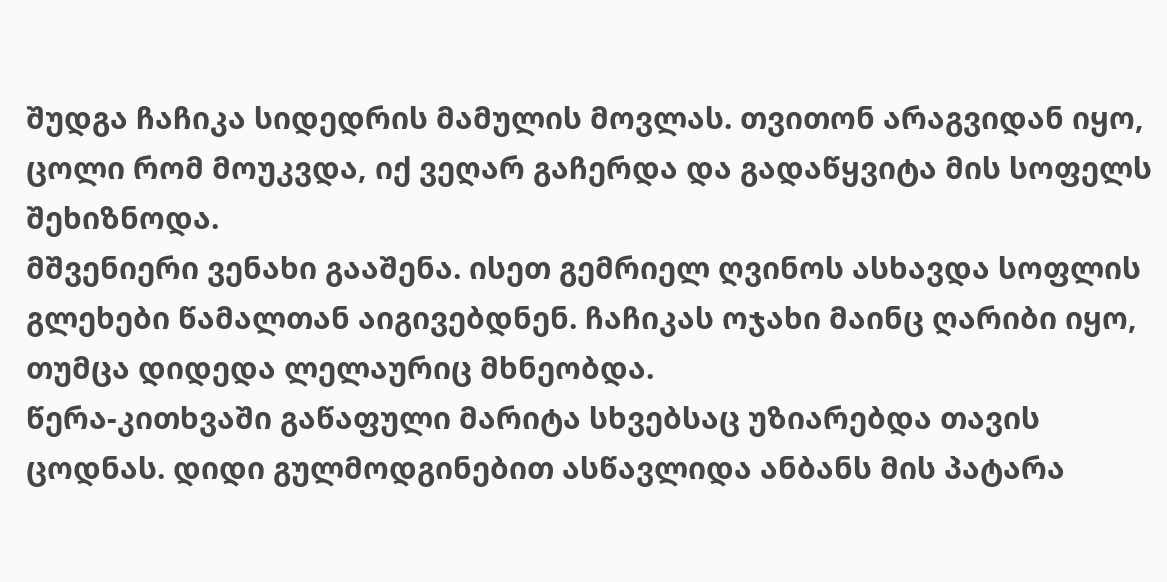შუდგა ჩაჩიკა სიდედრის მამულის მოვლას. თვითონ არაგვიდან იყო, ცოლი რომ მოუკვდა, იქ ვეღარ გაჩერდა და გადაწყვიტა მის სოფელს შეხიზნოდა.
მშვენიერი ვენახი გააშენა. ისეთ გემრიელ ღვინოს ასხავდა სოფლის გლეხები წამალთან აიგივებდნენ. ჩაჩიკას ოჯახი მაინც ღარიბი იყო, თუმცა დიდედა ლელაურიც მხნეობდა.
წერა-კითხვაში გაწაფული მარიტა სხვებსაც უზიარებდა თავის ცოდნას. დიდი გულმოდგინებით ასწავლიდა ანბანს მის პატარა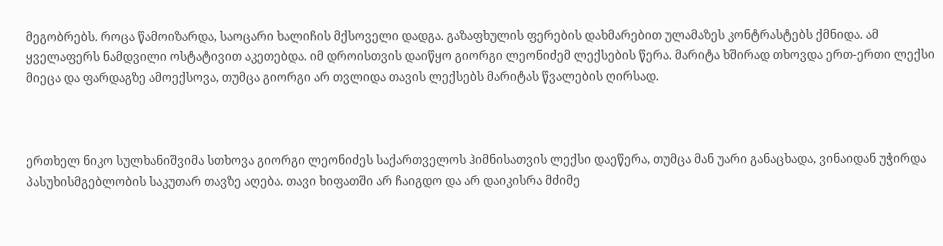მეგობრებს. როცა წამოიზარდა, საოცარი ხალიჩის მქსოველი დადგა. გაზაფხულის ფერების დახმარებით ულამაზეს კონტრასტებს ქმნიდა. ამ ყველაფერს ნამდვილი ოსტატივით აკეთებდა. იმ დროისთვის დაიწყო გიორგი ლეონიძემ ლექსების წერა. მარიტა ხშირად თხოვდა ერთ-ერთი ლექსი მიეცა და ფარდაგზე ამოექსოვა, თუმცა გიორგი არ თვლიდა თავის ლექსებს მარიტას წვალების ღირსად.



ერთხელ ნიკო სულხანიშვიმა სთხოვა გიორგი ლეონიძეს საქართველოს ჰიმნისათვის ლექსი დაეწერა, თუმცა მან უარი განაცხადა, ვინაიდან უჭირდა პასუხისმგებლობის საკუთარ თავზე აღება. თავი ხიფათში არ ჩაიგდო და არ დაიკისრა მძიმე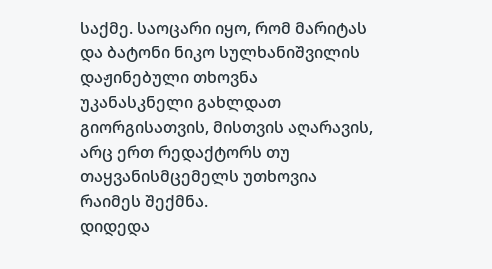საქმე. საოცარი იყო, რომ მარიტას და ბატონი ნიკო სულხანიშვილის დაჟინებული თხოვნა უკანასკნელი გახლდათ გიორგისათვის, მისთვის აღარავის, არც ერთ რედაქტორს თუ თაყვანისმცემელს უთხოვია რაიმეს შექმნა.
დიდედა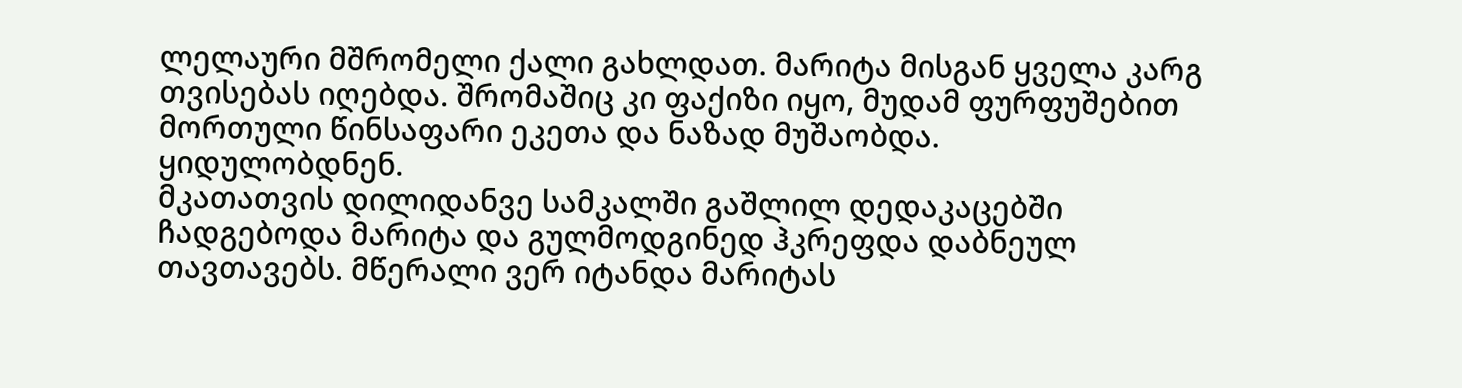ლელაური მშრომელი ქალი გახლდათ. მარიტა მისგან ყველა კარგ თვისებას იღებდა. შრომაშიც კი ფაქიზი იყო, მუდამ ფურფუშებით მორთული წინსაფარი ეკეთა და ნაზად მუშაობდა.
ყიდულობდნენ.
მკათათვის დილიდანვე სამკალში გაშლილ დედაკაცებში ჩადგებოდა მარიტა და გულმოდგინედ ჰკრეფდა დაბნეულ თავთავებს. მწერალი ვერ იტანდა მარიტას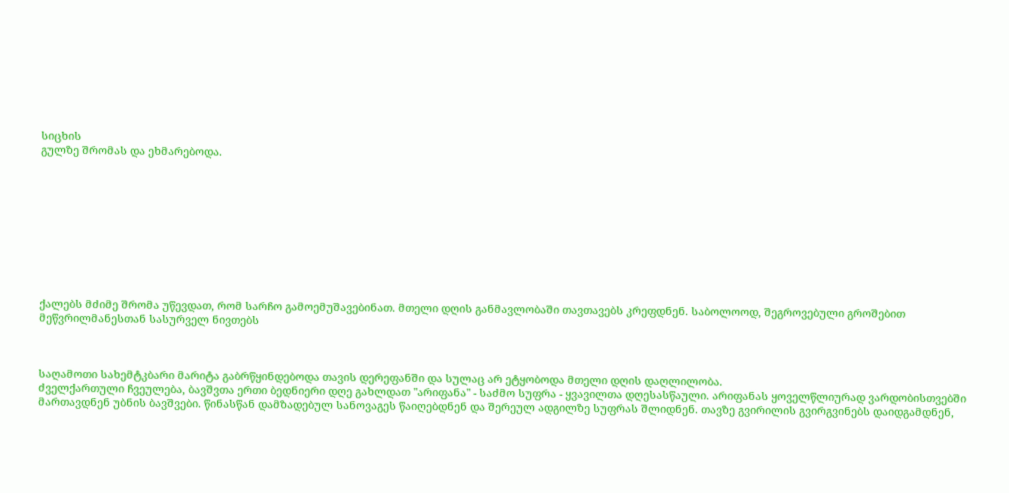სიცხის
გულზე შრომას და ეხმარებოდა.










ქალებს მძიმე შრომა უწევდათ, რომ სარჩო გამოემუშავებინათ. მთელი დღის განმავლობაში თავთავებს კრეფდნენ. საბოლოოდ, შეგროვებული გროშებით მეწვრილმანესთან სასურველ ნივთებს



საღამოთი სახემტკბარი მარიტა გაბრწყინდებოდა თავის დერეფანში და სულაც არ ეტყობოდა მთელი დღის დაღლილობა.
ძველქართული ჩვეულება, ბავშვთა ერთი ბედნიერი დღე გახლდათ "არიფანა" - საძმო სუფრა - ყვავილთა დღესასწაული. არიფანას ყოველწლიურად ვარდობისთვებში მართავდნენ უბნის ბავშვები. წინასწან დამზადებულ სანოვაგეს წაიღებდნენ და შერეულ ადგილზე სუფრას შლიდნენ. თავზე გვირილის გვირგვინებს დაიდგამდნენ,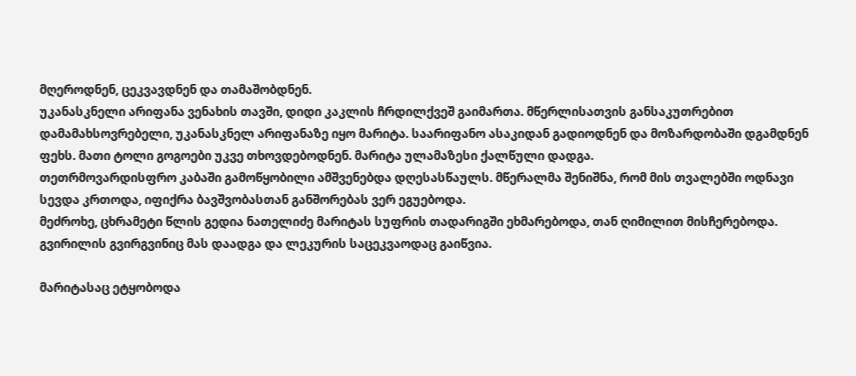მღეროდნენ, ცეკვავდნენ და თამაშობდნენ.
უკანასკნელი არიფანა ვენახის თავში, დიდი კაკლის ჩრდილქვეშ გაიმართა. მწერლისათვის განსაკუთრებით დამამახსოვრებელი, უკანასკნელ არიფანაზე იყო მარიტა. საარიფანო ასაკიდან გადიოდნენ და მოზარდობაში დგამდნენ ფეხს. მათი ტოლი გოგოები უკვე თხოვდებოდნენ. მარიტა ულამაზესი ქალწული დადგა.
თეთრმოვარდისფრო კაბაში გამოწყობილი ამშვენებდა დღესასწაულს. მწერალმა შენიშნა, რომ მის თვალებში ოდნავი სევდა კრთოდა, იფიქრა ბავშვობასთან განშორებას ვერ ეგუებოდა.
მეძროხე, ცხრამეტი წლის გედია ნათელიძე მარიტას სუფრის თადარიგში ეხმარებოდა, თან ღიმილით მისჩერებოდა. გვირილის გვირგვინიც მას დაადგა და ლეკურის საცეკვაოდაც გაიწვია.

მარიტასაც ეტყობოდა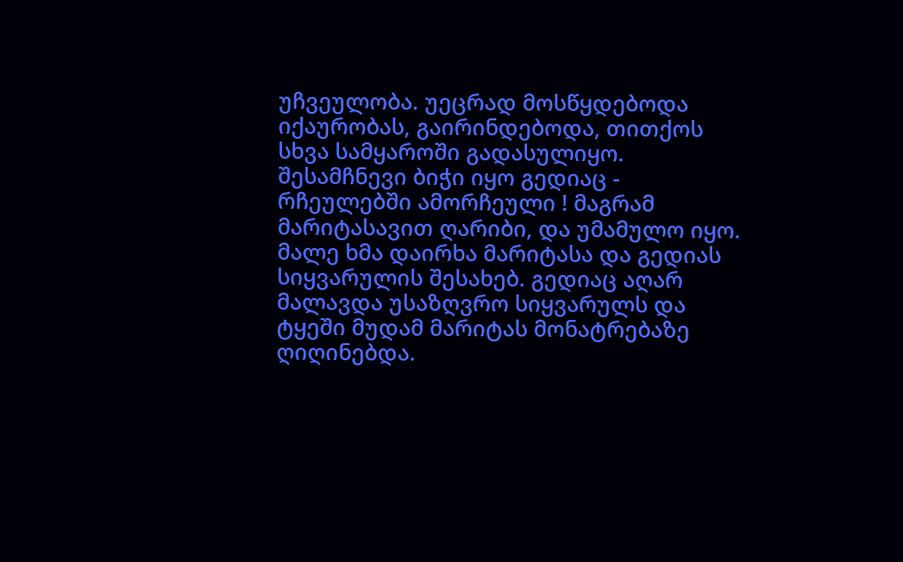უჩვეულობა. უეცრად მოსწყდებოდა იქაურობას, გაირინდებოდა, თითქოს სხვა სამყაროში გადასულიყო.
შესამჩნევი ბიჭი იყო გედიაც - რჩეულებში ამორჩეული ! მაგრამ მარიტასავით ღარიბი, და უმამულო იყო.
მალე ხმა დაირხა მარიტასა და გედიას სიყვარულის შესახებ. გედიაც აღარ მალავდა უსაზღვრო სიყვარულს და ტყეში მუდამ მარიტას მონატრებაზე ღიღინებდა.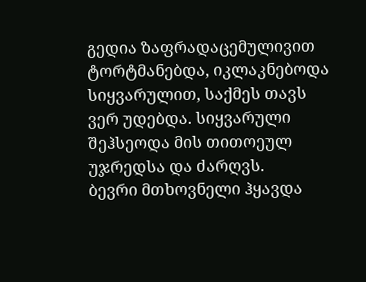გედია ზაფრადაცემულივით ტორტმანებდა, იკლაკნებოდა სიყვარულით, საქმეს თავს ვერ უდებდა. სიყვარული შეჰსეოდა მის თითოეულ უჯრედსა და ძარღვს.
ბევრი მთხოვნელი ჰყავდა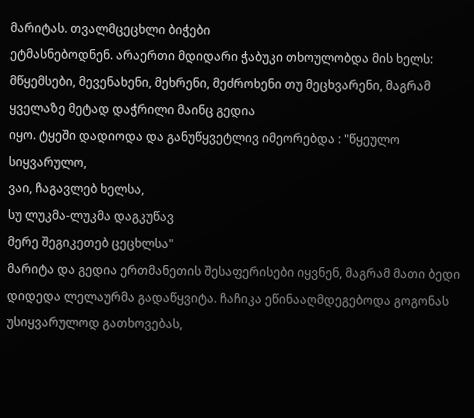მარიტას. თვალმცეცხლი ბიჭები
ეტმასნებოდნენ. არაერთი მდიდარი ჭაბუკი თხოულობდა მის ხელს: მწყემსები, მევენახენი, მეხრენი, მეძროხენი თუ მეცხვარენი, მაგრამ ყველაზე მეტად დაჭრილი მაინც გედია
იყო. ტყეში დადიოდა და განუწყვეტლივ იმეორებდა : "წყეულო სიყვარულო,
ვაი, ჩაგავლებ ხელსა,
სუ ლუკმა-ლუკმა დაგკუწავ
მერე შეგიკეთებ ცეცხლსა"
მარიტა და გედია ერთმანეთის შესაფერისები იყვნენ, მაგრამ მათი ბედი დიდედა ლელაურმა გადაწყვიტა. ჩაჩიკა ეწინააღმდეგებოდა გოგონას უსიყვარულოდ გათხოვებას,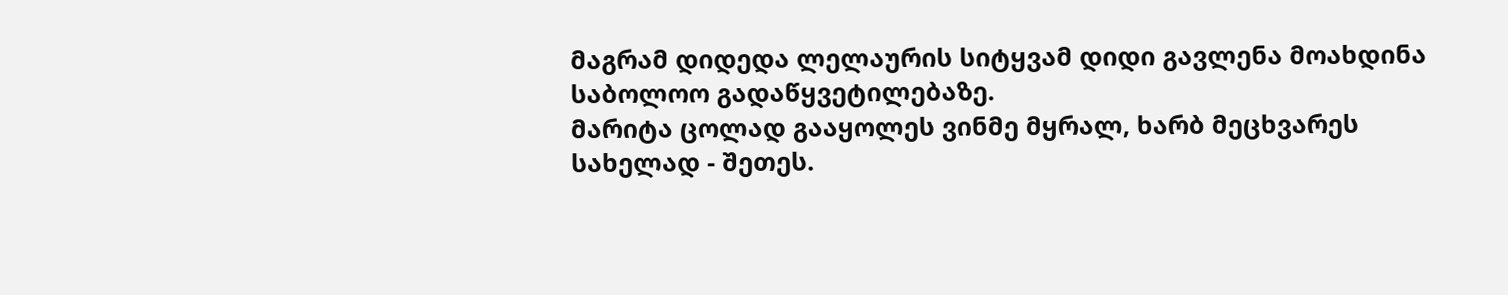მაგრამ დიდედა ლელაურის სიტყვამ დიდი გავლენა მოახდინა საბოლოო გადაწყვეტილებაზე.
მარიტა ცოლად გააყოლეს ვინმე მყრალ, ხარბ მეცხვარეს სახელად - შეთეს.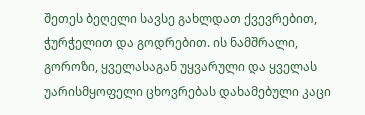შეთეს ბეღელი სავსე გახლდათ ქვევრებით, ჭურჭელით და გოდრებით. ის ნამშრალი, გოროზი, ყველასაგან უყვარული და ყველას უარისმყოფელი ცხოვრებას დახამებული კაცი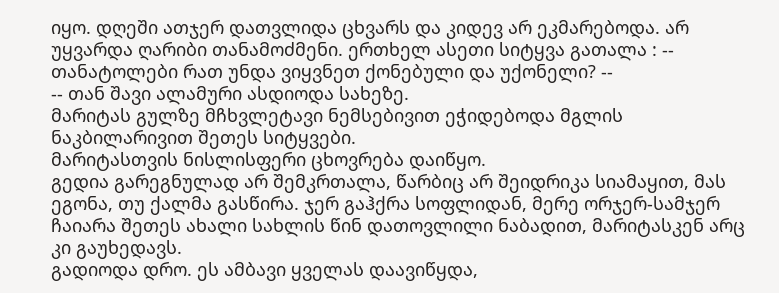იყო. დღეში ათჯერ დათვლიდა ცხვარს და კიდევ არ ეკმარებოდა. არ უყვარდა ღარიბი თანამოძმენი. ერთხელ ასეთი სიტყვა გათალა : -- თანატოლები რათ უნდა ვიყვნეთ ქონებული და უქონელი? --
-- თან შავი ალამური ასდიოდა სახეზე.
მარიტას გულზე მჩხვლეტავი ნემსებივით ეჭიდებოდა მგლის ნაკბილარივით შეთეს სიტყვები.
მარიტასთვის ნისლისფერი ცხოვრება დაიწყო.
გედია გარეგნულად არ შემკრთალა, წარბიც არ შეიდრიკა სიამაყით, მას ეგონა, თუ ქალმა გასწირა. ჯერ გაჰქრა სოფლიდან, მერე ორჯერ-სამჯერ ჩაიარა შეთეს ახალი სახლის წინ დათოვლილი ნაბადით, მარიტასკენ არც კი გაუხედავს.
გადიოდა დრო. ეს ამბავი ყველას დაავიწყდა,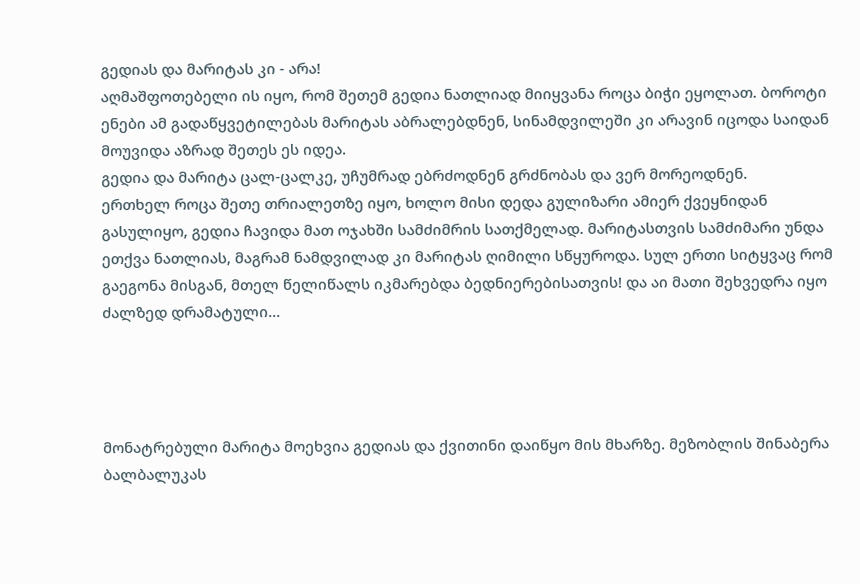გედიას და მარიტას კი - არა!
აღმაშფოთებელი ის იყო, რომ შეთემ გედია ნათლიად მიიყვანა როცა ბიჭი ეყოლათ. ბოროტი ენები ამ გადაწყვეტილებას მარიტას აბრალებდნენ, სინამდვილეში კი არავინ იცოდა საიდან მოუვიდა აზრად შეთეს ეს იდეა.
გედია და მარიტა ცალ-ცალკე, უჩუმრად ებრძოდნენ გრძნობას და ვერ მორეოდნენ.
ერთხელ როცა შეთე თრიალეთზე იყო, ხოლო მისი დედა გულიზარი ამიერ ქვეყნიდან გასულიყო, გედია ჩავიდა მათ ოჯახში სამძიმრის სათქმელად. მარიტასთვის სამძიმარი უნდა ეთქვა ნათლიას, მაგრამ ნამდვილად კი მარიტას ღიმილი სწყუროდა. სულ ერთი სიტყვაც რომ გაეგონა მისგან, მთელ წელიწალს იკმარებდა ბედნიერებისათვის! და აი მათი შეხვედრა იყო ძალზედ დრამატული...




მონატრებული მარიტა მოეხვია გედიას და ქვითინი დაიწყო მის მხარზე. მეზობლის შინაბერა ბალბალუკას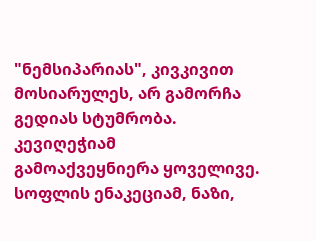"ნემსიპარიას", კივკივით მოსიარულეს, არ გამორჩა გედიას სტუმრობა. კევიღეჭიამ გამოაქვეყნიერა ყოველივე. სოფლის ენაკეციამ, ნაზი,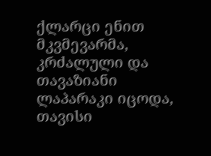ქლარცი ენით მკვმევარმა, კრძალული და თავაზიანი ლაპარაკი იცოდა, თავისი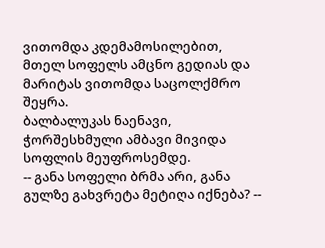ვითომდა კდემამოსილებით, მთელ სოფელს ამცნო გედიას და მარიტას ვითომდა საცოლქმრო შეყრა.
ბალბალუკას ნაენავი, ჭორშესხმული ამბავი მივიდა სოფლის მეუფროსემდე.
-- განა სოფელი ბრმა არი, განა გულზე გახვრეტა მეტიღა იქნება? --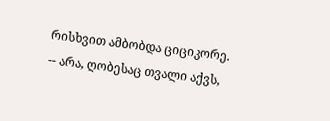რისხვით ამბობდა ციციკორე.
-- არა, ღობესაც თვალი აქვს,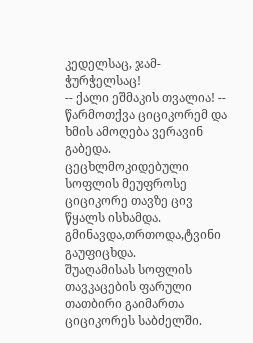კედელსაც, ჯამ-ჭურჭელსაც!
-- ქალი ეშმაკის თვალია! -- წარმოთქვა ციციკორემ და ხმის ამოღება ვერავინ გაბედა.
ცეცხლმოკიდებული სოფლის მეუფროსე ციციკორე თავზე ცივ წყალს ისხამდა. გმინავდა,თრთოდა,ტვინი გაუფიცხდა.
შუაღამისას სოფლის თავკაცების ფარული თათბირი გაიმართა
ციციკორეს საბძელში.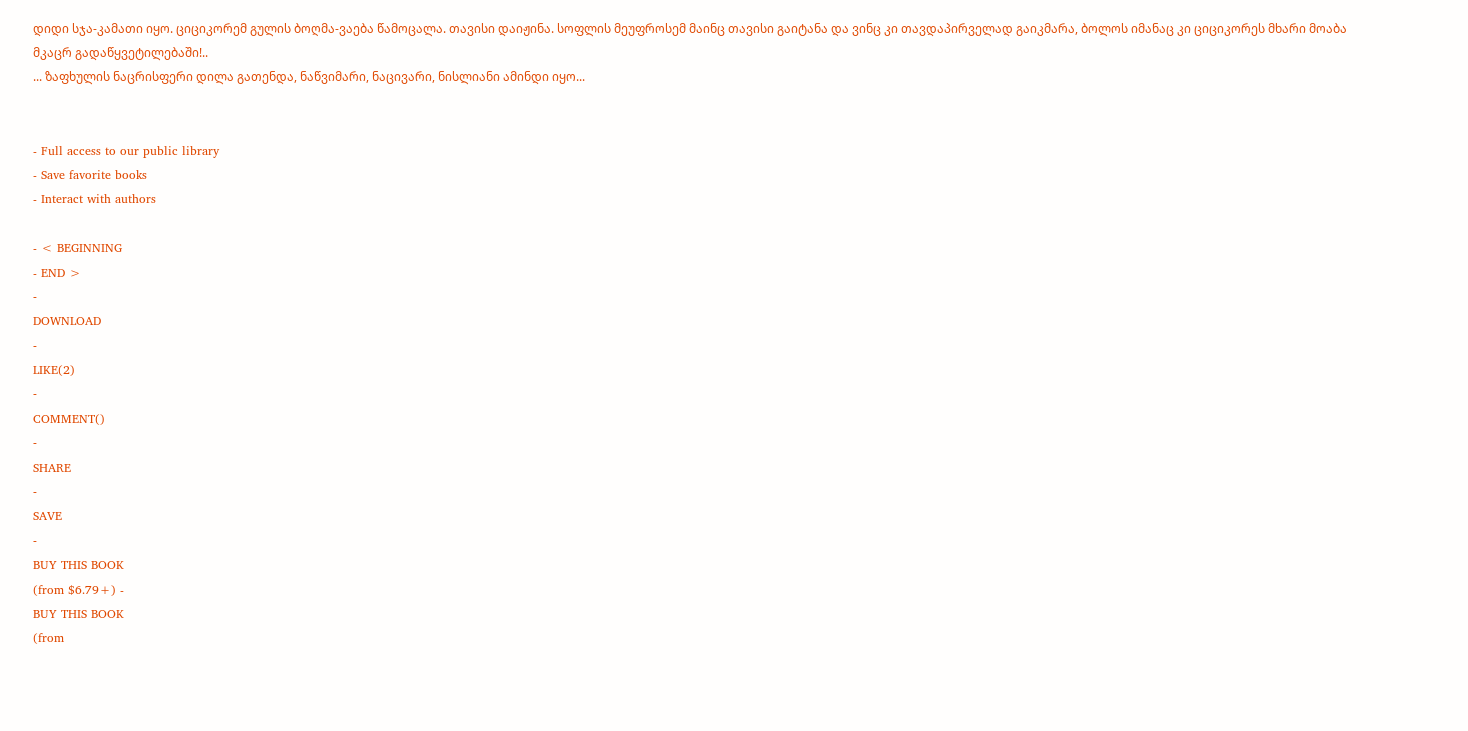დიდი სჯა-კამათი იყო. ციციკორემ გულის ბოღმა-ვაება წამოცალა. თავისი დაიჟინა. სოფლის მეუფროსემ მაინც თავისი გაიტანა და ვინც კი თავდაპირველად გაიკმარა, ბოლოს იმანაც კი ციციკორეს მხარი მოაბა მკაცრ გადაწყვეტილებაში!..
... ზაფხულის ნაცრისფერი დილა გათენდა, ნაწვიმარი, ნაცივარი, ნისლიანი ამინდი იყო...


- Full access to our public library
- Save favorite books
- Interact with authors

- < BEGINNING
- END >
-
DOWNLOAD
-
LIKE(2)
-
COMMENT()
-
SHARE
-
SAVE
-
BUY THIS BOOK
(from $6.79+) -
BUY THIS BOOK
(from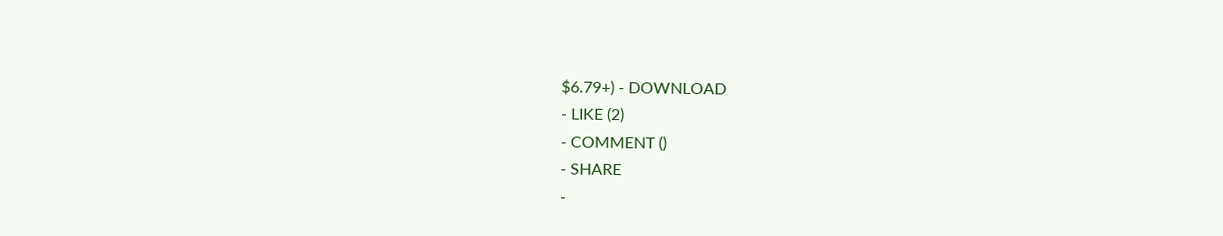$6.79+) - DOWNLOAD
- LIKE (2)
- COMMENT ()
- SHARE
-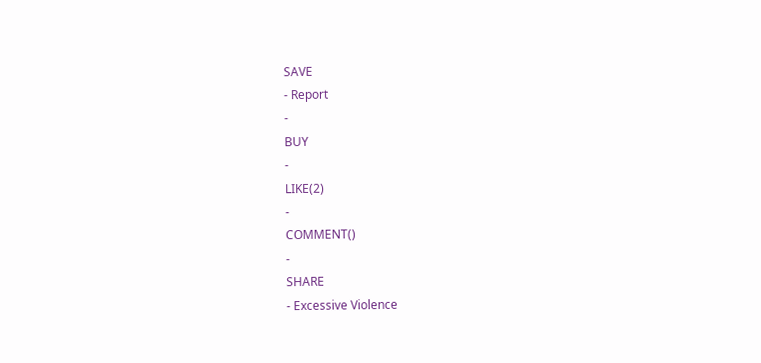SAVE
- Report
-
BUY
-
LIKE(2)
-
COMMENT()
-
SHARE
- Excessive Violence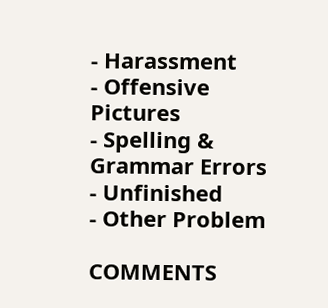- Harassment
- Offensive Pictures
- Spelling & Grammar Errors
- Unfinished
- Other Problem

COMMENTS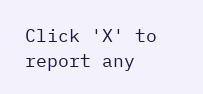Click 'X' to report any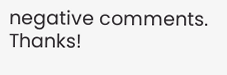negative comments. Thanks!